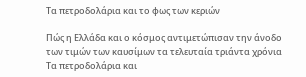Τα πετροδολάρια και το φως των κεριών

Πώς η Ελλάδα και ο κόσμος αντιμετώπισαν την άνοδο των τιμών των καυσίμων τα τελευταία τριάντα χρόνια Τα πετροδολάρια και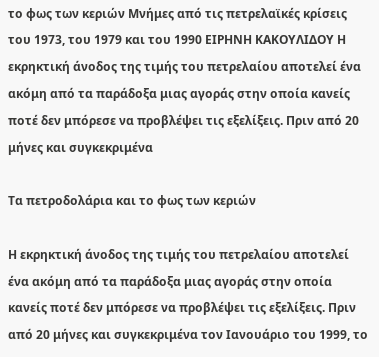το φως των κεριών Μνήμες από τις πετρελαϊκές κρίσεις του 1973, του 1979 και του 1990 ΕΙΡΗΝΗ ΚΑΚΟΥΛΙΔΟΥ Η εκρηκτική άνοδος της τιμής του πετρελαίου αποτελεί ένα ακόμη από τα παράδοξα μιας αγοράς στην οποία κανείς ποτέ δεν μπόρεσε να προβλέψει τις εξελίξεις. Πριν από 20 μήνες και συγκεκριμένα

Τα πετροδολάρια και το φως των κεριών

Η εκρηκτική άνοδος της τιμής του πετρελαίου αποτελεί ένα ακόμη από τα παράδοξα μιας αγοράς στην οποία κανείς ποτέ δεν μπόρεσε να προβλέψει τις εξελίξεις. Πριν από 20 μήνες και συγκεκριμένα τον Ιανουάριο του 1999, το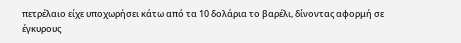πετρέλαιο είχε υποχωρήσει κάτω από τα 10 δολάρια το βαρέλι, δίνοντας αφορμή σε έγκυρους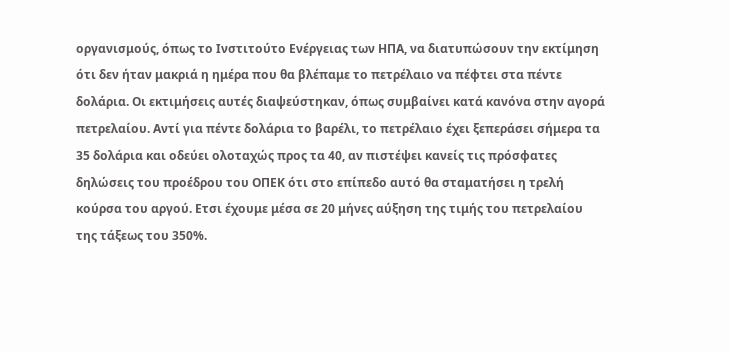οργανισμούς, όπως το Ινστιτούτο Ενέργειας των ΗΠΑ, να διατυπώσουν την εκτίμηση ότι δεν ήταν μακριά η ημέρα που θα βλέπαμε το πετρέλαιο να πέφτει στα πέντε δολάρια. Οι εκτιμήσεις αυτές διαψεύστηκαν, όπως συμβαίνει κατά κανόνα στην αγορά πετρελαίου. Αντί για πέντε δολάρια το βαρέλι, το πετρέλαιο έχει ξεπεράσει σήμερα τα 35 δολάρια και οδεύει ολοταχώς προς τα 40, αν πιστέψει κανείς τις πρόσφατες δηλώσεις του προέδρου του ΟΠΕΚ ότι στο επίπεδο αυτό θα σταματήσει η τρελή κούρσα του αργού. Ετσι έχουμε μέσα σε 20 μήνες αύξηση της τιμής του πετρελαίου της τάξεως του 350%.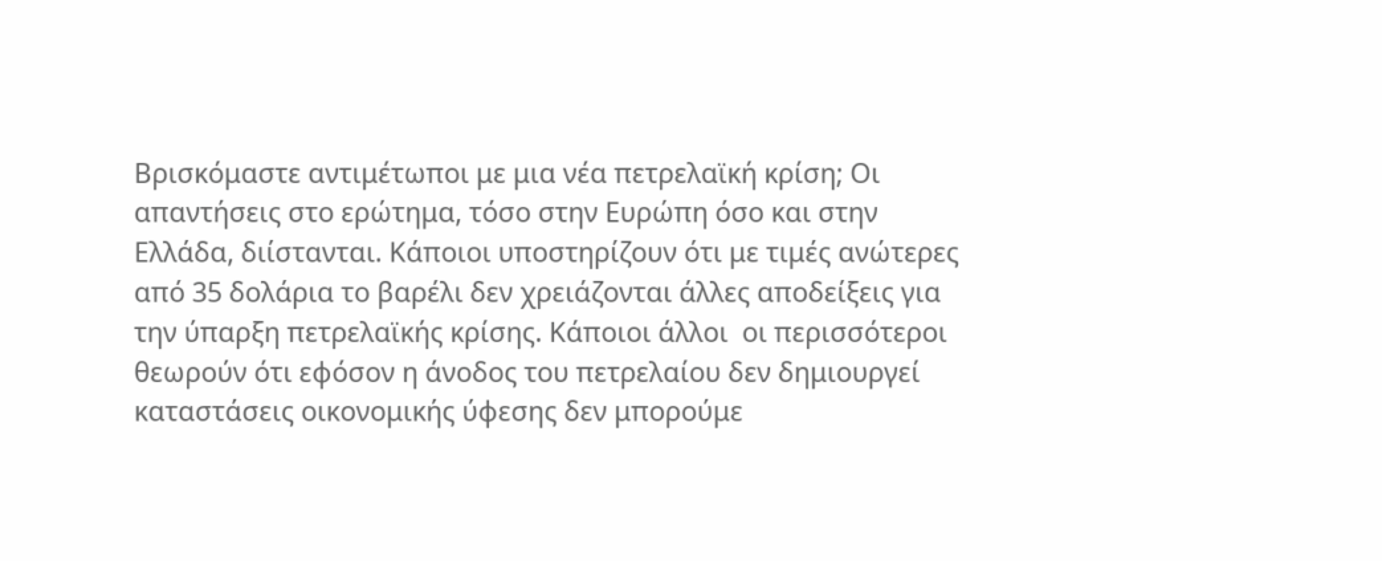Βρισκόμαστε αντιμέτωποι με μια νέα πετρελαϊκή κρίση; Οι απαντήσεις στο ερώτημα, τόσο στην Ευρώπη όσο και στην Ελλάδα, διίστανται. Κάποιοι υποστηρίζουν ότι με τιμές ανώτερες από 35 δολάρια το βαρέλι δεν χρειάζονται άλλες αποδείξεις για την ύπαρξη πετρελαϊκής κρίσης. Κάποιοι άλλοι  οι περισσότεροι  θεωρούν ότι εφόσον η άνοδος του πετρελαίου δεν δημιουργεί καταστάσεις οικονομικής ύφεσης δεν μπορούμε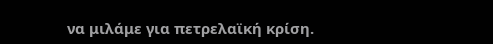να μιλάμε για πετρελαϊκή κρίση.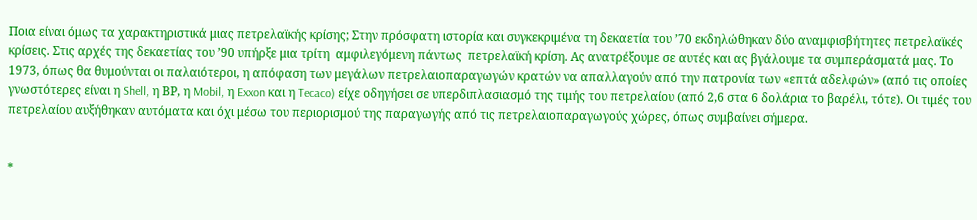Ποια είναι όμως τα χαρακτηριστικά μιας πετρελαϊκής κρίσης; Στην πρόσφατη ιστορία και συγκεκριμένα τη δεκαετία του ’70 εκδηλώθηκαν δύο αναμφισβήτητες πετρελαϊκές κρίσεις. Στις αρχές της δεκαετίας του ’90 υπήρξε μια τρίτη  αμφιλεγόμενη πάντως  πετρελαϊκή κρίση. Ας ανατρέξουμε σε αυτές και ας βγάλουμε τα συμπεράσματά μας. Το 1973, όπως θα θυμούνται οι παλαιότεροι, η απόφαση των μεγάλων πετρελαιοπαραγωγών κρατών να απαλλαγούν από την πατρονία των «επτά αδελφών» (από τις οποίες γνωστότερες είναι η Shell, η ΒΡ, η Mobil, η Exxon και η Tecaco) είχε οδηγήσει σε υπερδιπλασιασμό της τιμής του πετρελαίου (από 2,6 στα 6 δολάρια το βαρέλι, τότε). Οι τιμές του πετρελαίου αυξήθηκαν αυτόματα και όχι μέσω του περιορισμού της παραγωγής από τις πετρελαιοπαραγωγούς χώρες, όπως συμβαίνει σήμερα.


*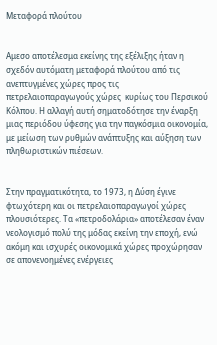Μεταφορά πλούτου


Αμεσο αποτέλεσμα εκείνης της εξέλιξης ήταν η σχεδόν αυτόματη μεταφορά πλούτου από τις ανεπτυγμένες χώρες προς τις πετρελαιοπαραγωγούς χώρες  κυρίως του Περσικού Κόλπου. Η αλλαγή αυτή σηματοδότησε την έναρξη μιας περιόδου ύφεσης για την παγκόσμια οικονομία, με μείωση των ρυθμών ανάπτυξης και αύξηση των πληθωριστικών πιέσεων.


Στην πραγματικότητα, το 1973, η Δύση έγινε φτωχότερη και οι πετρελαιοπαραγωγοί χώρες πλουσιότερες. Τα «πετροδολάρια» αποτέλεσαν έναν νεολογισμό πολύ της μόδας εκείνη την εποχή, ενώ ακόμη και ισχυρές οικονομικά χώρες προχώρησαν σε απονενοημένες ενέργειες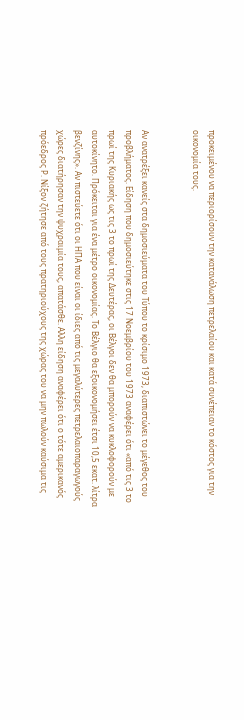προκειμένου να περιορίσουν την κατανάλωση πετρελαίου και κατά συνέπειαν το κόστος για την οικονομία τους.


Αν ανατρέξει κανείς στα δημοσιεύματα του Τύπου το κρίσιμο 1973, διαπιστώνει το μέγεθος του προβλήματος. Είδηση που δημοσιεύτηκε στις 17 Νοεμβρίου του 1973 αναφέρει ότι «από τις 3 το πρωί της Κυριακής ως τις 3 το πρωί της Δευτέρας, οι Βέλγοι δεν θα μπορούν να κυκλοφορούν με αυτοκίνητο. Πρόκειται για ένα μέτρο οικονομίας. Το Βέλγιο θα εξοικονομήσει έτσι 10,5 εκατ. λίτρα βενζίνης». Αν πιστεύετε ότι οι ΗΠΑ που είναι οι ίδιες από τις μεγαλύτερες πετρελαιοπαραγωγούς χώρες διατήρησαν την ψυχραιμία τους, απατάσθε. Αλλη είδηση αναφέρει ότι ο τότε αμερικανός πρόεδρος Ρ. Νίξον ζήτησε από τους πρατηριούχους της χώρας του να μην πωλούν καύσιμα τις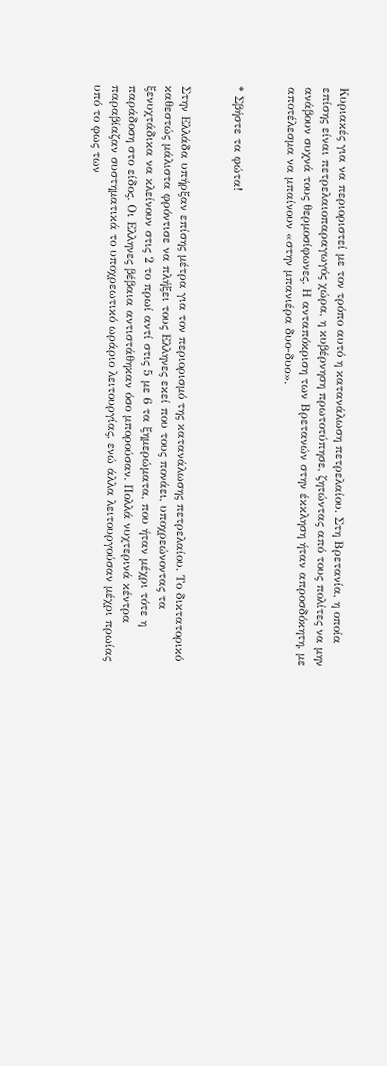Κυριακές για να περιοριστεί με τον τρόπο αυτό η κατανάλωση πετρελαίου. Στη Βρετανία, η οποία επίσης είναι πετρελαιοπαραγωγός χώρα, η κυβέρνηση πρωτοτύπησε, ζητώντας από τους πολίτες να μην ανάβουν συχνά τους θερμοσίφωνες. Η ανταπόκριση των Βρετανών στην έκκληση ήταν απροσδόκητη, με αποτέλεσμα να μπαίνουν «στην μπανιέρα δυο-δυο».


* Σβήστε τα φώτα!


Στην Ελλάδα υπήρξαν επίσης μέτρα για τον περιορισμό της κατανάλωσης πετρελαίου. Το δικτατορικό καθεστώς μάλιστα φρόντισε να πλήξει τους Ελληνες εκεί που τους πονάει, υποχρεώνοντας τα ξενυχτάδικα να κλείνουν στις 2 το πρωί αντί στις 5 με 6 τα ξημερώματα, που ήταν μέχρι τότε η παράδοση στο είδος. Οι Ελληνες βέβαια αντιστάθηκαν όσο μπορούσαν. Πολλά νυχτερινά κέντρα παραβίαζαν συστηματικά το υποχρεωτικό ωράριο λειτουργίας, ενώ άλλα λειτουργούσαν μέχρι πρωίας υπό το φως των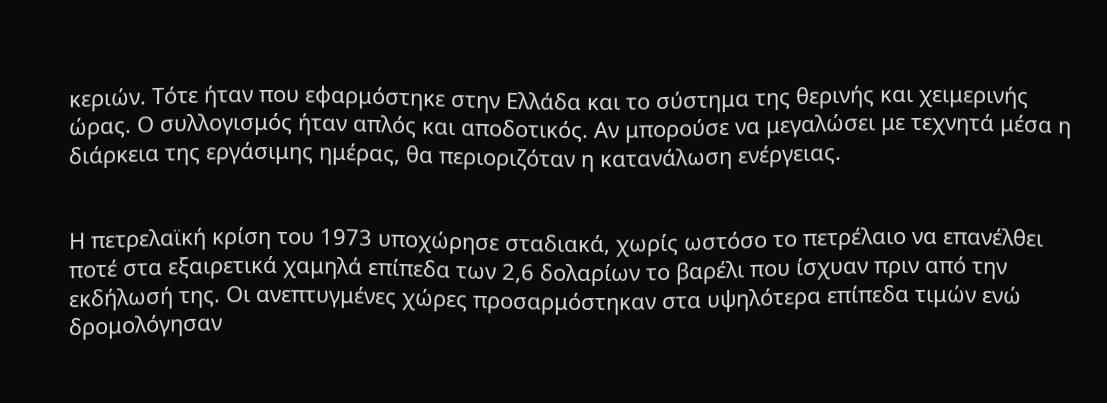κεριών. Τότε ήταν που εφαρμόστηκε στην Ελλάδα και το σύστημα της θερινής και χειμερινής ώρας. Ο συλλογισμός ήταν απλός και αποδοτικός. Αν μπορούσε να μεγαλώσει με τεχνητά μέσα η διάρκεια της εργάσιμης ημέρας, θα περιοριζόταν η κατανάλωση ενέργειας.


Η πετρελαϊκή κρίση του 1973 υποχώρησε σταδιακά, χωρίς ωστόσο το πετρέλαιο να επανέλθει ποτέ στα εξαιρετικά χαμηλά επίπεδα των 2,6 δολαρίων το βαρέλι που ίσχυαν πριν από την εκδήλωσή της. Οι ανεπτυγμένες χώρες προσαρμόστηκαν στα υψηλότερα επίπεδα τιμών ενώ δρομολόγησαν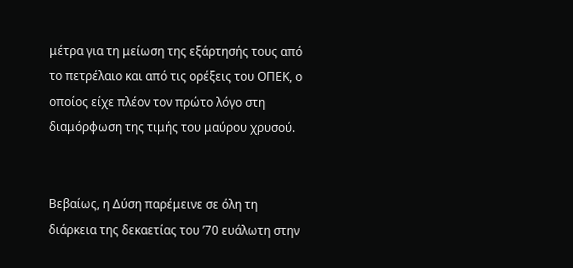μέτρα για τη μείωση της εξάρτησής τους από το πετρέλαιο και από τις ορέξεις του ΟΠΕΚ, ο οποίος είχε πλέον τον πρώτο λόγο στη διαμόρφωση της τιμής του μαύρου χρυσού.


Βεβαίως, η Δύση παρέμεινε σε όλη τη διάρκεια της δεκαετίας του ’70 ευάλωτη στην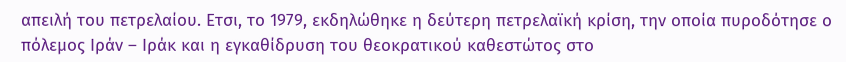απειλή του πετρελαίου. Ετσι, το 1979, εκδηλώθηκε η δεύτερη πετρελαϊκή κρίση, την οποία πυροδότησε ο πόλεμος Ιράν – Ιράκ και η εγκαθίδρυση του θεοκρατικού καθεστώτος στο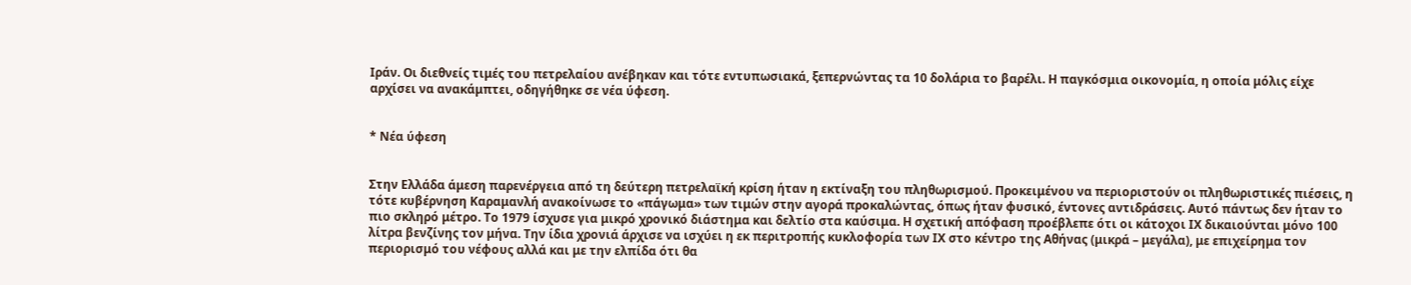Ιράν. Οι διεθνείς τιμές του πετρελαίου ανέβηκαν και τότε εντυπωσιακά, ξεπερνώντας τα 10 δολάρια το βαρέλι. Η παγκόσμια οικονομία, η οποία μόλις είχε αρχίσει να ανακάμπτει, οδηγήθηκε σε νέα ύφεση.


* Νέα ύφεση


Στην Ελλάδα άμεση παρενέργεια από τη δεύτερη πετρελαϊκή κρίση ήταν η εκτίναξη του πληθωρισμού. Προκειμένου να περιοριστούν οι πληθωριστικές πιέσεις, η τότε κυβέρνηση Καραμανλή ανακοίνωσε το «πάγωμα» των τιμών στην αγορά προκαλώντας, όπως ήταν φυσικό, έντονες αντιδράσεις. Αυτό πάντως δεν ήταν το πιο σκληρό μέτρο. Το 1979 ίσχυσε για μικρό χρονικό διάστημα και δελτίο στα καύσιμα. Η σχετική απόφαση προέβλεπε ότι οι κάτοχοι ΙΧ δικαιούνται μόνο 100 λίτρα βενζίνης τον μήνα. Την ίδια χρονιά άρχισε να ισχύει η εκ περιτροπής κυκλοφορία των ΙΧ στο κέντρο της Αθήνας (μικρά – μεγάλα), με επιχείρημα τον περιορισμό του νέφους αλλά και με την ελπίδα ότι θα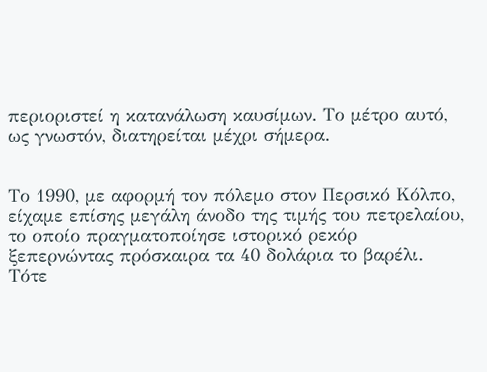περιοριστεί η κατανάλωση καυσίμων. Το μέτρο αυτό, ως γνωστόν, διατηρείται μέχρι σήμερα.


Το 1990, με αφορμή τον πόλεμο στον Περσικό Κόλπο, είχαμε επίσης μεγάλη άνοδο της τιμής του πετρελαίου, το οποίο πραγματοποίησε ιστορικό ρεκόρ ξεπερνώντας πρόσκαιρα τα 40 δολάρια το βαρέλι. Τότε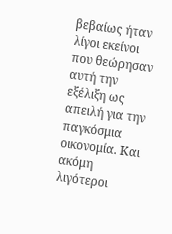βεβαίως ήταν λίγοι εκείνοι που θεώρησαν αυτή την εξέλιξη ως απειλή για την παγκόσμια οικονομία. Και ακόμη λιγότεροι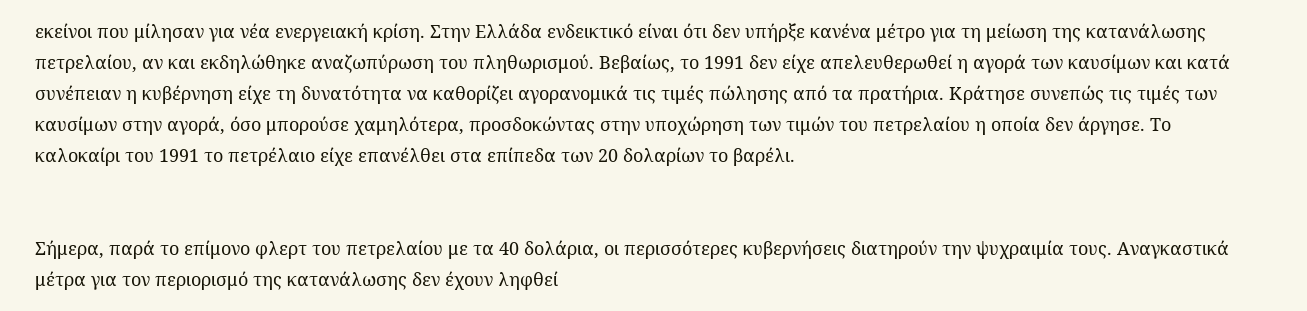εκείνοι που μίλησαν για νέα ενεργειακή κρίση. Στην Ελλάδα ενδεικτικό είναι ότι δεν υπήρξε κανένα μέτρο για τη μείωση της κατανάλωσης πετρελαίου, αν και εκδηλώθηκε αναζωπύρωση του πληθωρισμού. Βεβαίως, το 1991 δεν είχε απελευθερωθεί η αγορά των καυσίμων και κατά συνέπειαν η κυβέρνηση είχε τη δυνατότητα να καθορίζει αγορανομικά τις τιμές πώλησης από τα πρατήρια. Κράτησε συνεπώς τις τιμές των καυσίμων στην αγορά, όσο μπορούσε χαμηλότερα, προσδοκώντας στην υποχώρηση των τιμών του πετρελαίου η οποία δεν άργησε. Το καλοκαίρι του 1991 το πετρέλαιο είχε επανέλθει στα επίπεδα των 20 δολαρίων το βαρέλι.


Σήμερα, παρά το επίμονο φλερτ του πετρελαίου με τα 40 δολάρια, οι περισσότερες κυβερνήσεις διατηρούν την ψυχραιμία τους. Αναγκαστικά μέτρα για τον περιορισμό της κατανάλωσης δεν έχουν ληφθεί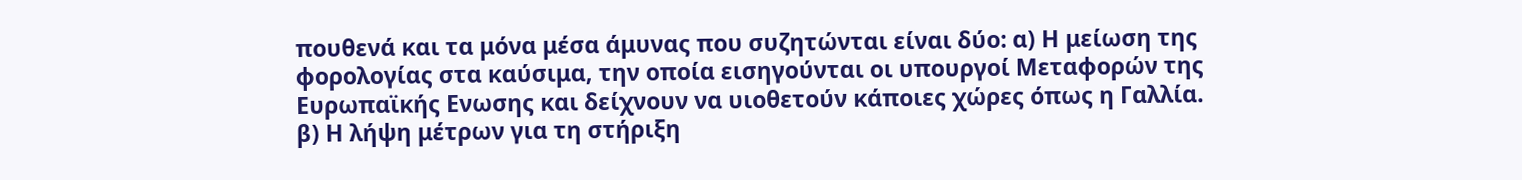πουθενά και τα μόνα μέσα άμυνας που συζητώνται είναι δύο: α) Η μείωση της φορολογίας στα καύσιμα, την οποία εισηγούνται οι υπουργοί Μεταφορών της Ευρωπαϊκής Ενωσης και δείχνουν να υιοθετούν κάποιες χώρες όπως η Γαλλία. β) Η λήψη μέτρων για τη στήριξη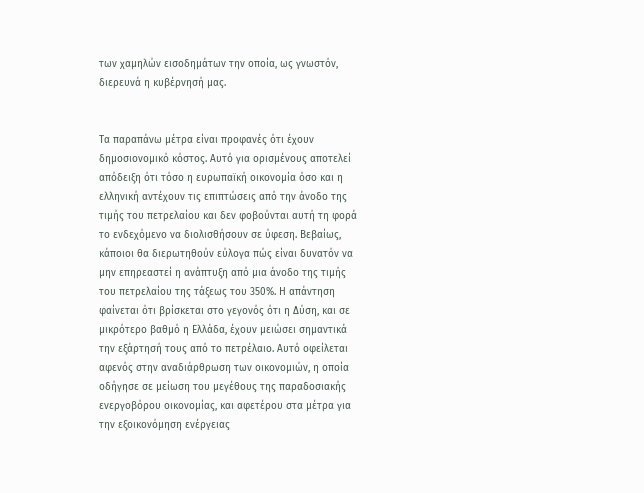των χαμηλών εισοδημάτων την οποία, ως γνωστόν, διερευνά η κυβέρνησή μας.


Τα παραπάνω μέτρα είναι προφανές ότι έχουν δημοσιονομικό κόστος. Αυτό για ορισμένους αποτελεί απόδειξη ότι τόσο η ευρωπαϊκή οικονομία όσο και η ελληνική αντέχουν τις επιπτώσεις από την άνοδο της τιμής του πετρελαίου και δεν φοβούνται αυτή τη φορά το ενδεχόμενο να διολισθήσουν σε ύφεση. Βεβαίως, κάποιοι θα διερωτηθούν εύλογα πώς είναι δυνατόν να μην επηρεαστεί η ανάπτυξη από μια άνοδο της τιμής του πετρελαίου της τάξεως του 350%. Η απάντηση φαίνεται ότι βρίσκεται στο γεγονός ότι η Δύση, και σε μικρότερο βαθμό η Ελλάδα, έχουν μειώσει σημαντικά την εξάρτησή τους από το πετρέλαιο. Αυτό οφείλεται αφενός στην αναδιάρθρωση των οικονομιών, η οποία οδήγησε σε μείωση του μεγέθους της παραδοσιακής ενεργοβόρου οικονομίας, και αφετέρου στα μέτρα για την εξοικονόμηση ενέργειας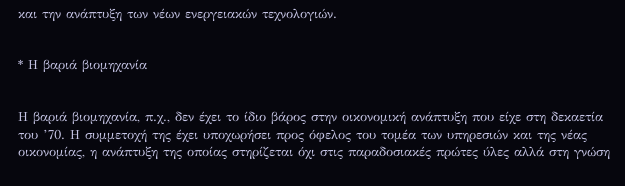και την ανάπτυξη των νέων ενεργειακών τεχνολογιών.


* Η βαριά βιομηχανία


Η βαριά βιομηχανία, π.χ., δεν έχει το ίδιο βάρος στην οικονομική ανάπτυξη που είχε στη δεκαετία του ’70. Η συμμετοχή της έχει υποχωρήσει προς όφελος του τομέα των υπηρεσιών και της νέας οικονομίας, η ανάπτυξη της οποίας στηρίζεται όχι στις παραδοσιακές πρώτες ύλες αλλά στη γνώση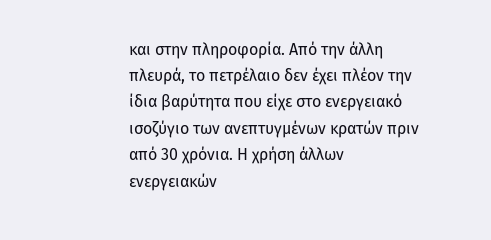και στην πληροφορία. Από την άλλη πλευρά, το πετρέλαιο δεν έχει πλέον την ίδια βαρύτητα που είχε στο ενεργειακό ισοζύγιο των ανεπτυγμένων κρατών πριν από 30 χρόνια. Η χρήση άλλων ενεργειακών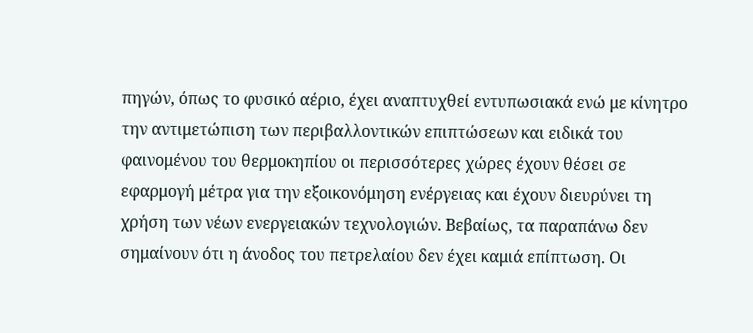πηγών, όπως το φυσικό αέριο, έχει αναπτυχθεί εντυπωσιακά ενώ με κίνητρο την αντιμετώπιση των περιβαλλοντικών επιπτώσεων και ειδικά του φαινομένου του θερμοκηπίου οι περισσότερες χώρες έχουν θέσει σε εφαρμογή μέτρα για την εξοικονόμηση ενέργειας και έχουν διευρύνει τη χρήση των νέων ενεργειακών τεχνολογιών. Βεβαίως, τα παραπάνω δεν σημαίνουν ότι η άνοδος του πετρελαίου δεν έχει καμιά επίπτωση. Οι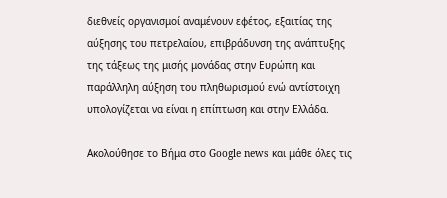διεθνείς οργανισμοί αναμένουν εφέτος, εξαιτίας της αύξησης του πετρελαίου, επιβράδυνση της ανάπτυξης της τάξεως της μισής μονάδας στην Ευρώπη και παράλληλη αύξηση του πληθωρισμού ενώ αντίστοιχη υπολογίζεται να είναι η επίπτωση και στην Ελλάδα.

Ακολούθησε το Βήμα στο Google news και μάθε όλες τις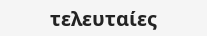τελευταίες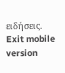ειδήσεις.
Exit mobile version